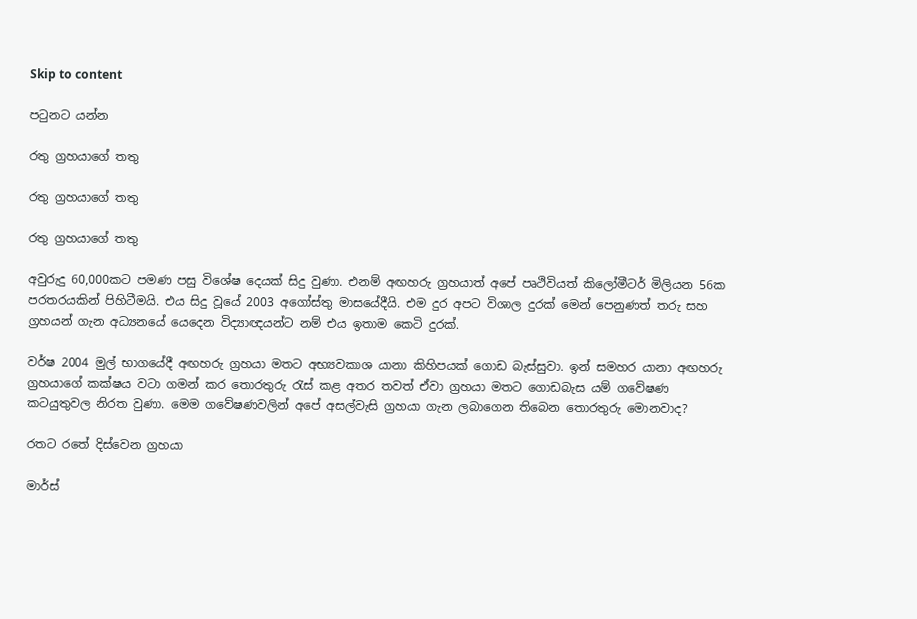Skip to content

පටුනට යන්න

රතු ග්‍රහයාගේ තතු

රතු ග්‍රහයාගේ තතු

රතු ග්‍රහයාගේ තතු

අවුරුදු 60,000කට පමණ පසු විශේෂ දෙයක් සිදු වුණා. එනම් අඟහරු ග්‍රහයාත් අපේ පෘථිවියත් කිලෝමීටර් මිලියන 56ක පරතරයකින් පිහිටීමයි. එය සිදු වූයේ 2003 අගෝස්තු මාසයේදීයි. එම දුර අපට විශාල දුරක් මෙන් පෙනුණත් තරු සහ ග්‍රහයන් ගැන අධ්‍යනයේ යෙදෙන විද්‍යාඥයන්ට නම් එය ඉතාම කෙටි දුරක්.

වර්ෂ 2004 මුල් භාගයේදී අඟහරු ග්‍රහයා මතට අභ්‍යවකාශ යානා කිහිපයක් ගොඩ බැස්සුවා. ඉන් සමහර යානා අඟහරු ග්‍රහයාගේ කක්ෂය වටා ගමන් කර තොරතුරු රැස් කළ අතර තවත් ඒවා ග්‍රහයා මතට ගොඩබැස යම් ගවේෂණ කටයුතුවල නිරත වුණා. මෙම ගවේෂණවලින් අපේ අසල්වැසි ග්‍රහයා ගැන ලබාගෙන තිබෙන තොරතුරු මොනවාද?

රතට රතේ දිස්වෙන ග්‍රහයා

මාර්ස්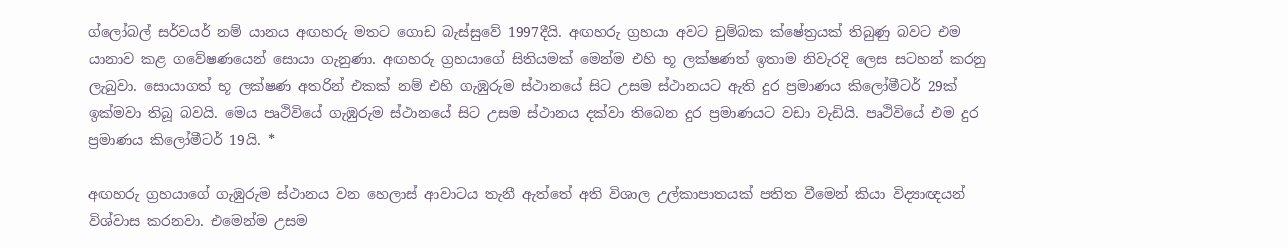ග්ලෝබල් සර්වයර් නම් යානය අඟහරු මතට ගොඩ බැස්සුවේ 1997දීයි. අඟහරු ග්‍රහයා අවට චුම්බක ක්ෂේත්‍රයක් තිබුණු බවට එම යානාව කළ ගවේෂණයෙන් සොයා ගැනුණා. අඟහරු ග්‍රහයාගේ සිතියමක් මෙන්ම එහි භූ ලක්ෂණත් ඉතාම නිවැරදි ලෙස සටහන් කරනු ලැබුවා. සොයාගත් භූ ලක්ෂණ අතරින් එකක් නම් එහි ගැඹුරුම ස්ථානයේ සිට උසම ස්ථානයට ඇති දුර ප්‍රමාණය කිලෝමීටර් 29ක් ඉක්මවා තිබූ බවයි. මෙය පෘථිවියේ ගැඹුරුම ස්ථානයේ සිට උසම ස්ථානය දක්වා තිබෙන දුර ප්‍රමාණයට වඩා වැඩියි. පෘථිවියේ එම දුර ප්‍රමාණය කිලෝමීටර් 19යි. *

අඟහරු ග්‍රහයාගේ ගැඹුරුම ස්ථානය වන හෙලාස් ආවාටය තැනී ඇත්තේ අති විශාල උල්කාපාතයක් පතිත වීමෙන් කියා විද්‍යාඥයන් විශ්වාස කරනවා. එමෙන්ම උසම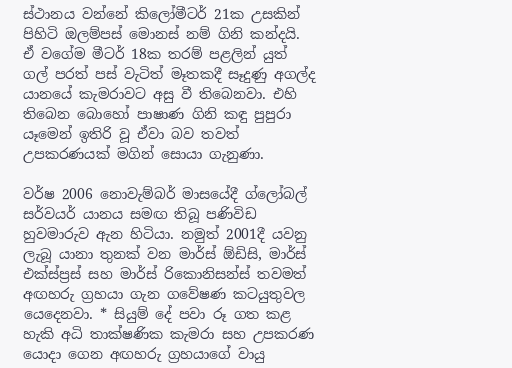ස්ථානය වන්නේ කිලෝමීටර් 21ක උසකින් පිහිටි ඔලම්පස් මොනස් නම් ගිනි කන්දයි. ඒ වගේම මීටර් 18ක තරම් පළලින් යුත් ගල් පරත් පස් වැටිත් මෑතකදී සෑදුණු අගල්ද යානයේ කැමරාවට අසු වී තිබෙනවා. එහි තිබෙන බොහෝ පාෂාණ ගිනි කඳු පුපුරා යෑමෙන් ඉතිරි වූ ඒවා බව තවත් උපකරණයක් මගින් සොයා ගැනුණා.

වර්ෂ 2006 නොවැම්බර් මාසයේදී ග්ලෝබල් සර්වයර් යානය සමඟ තිබූ පණිවිඩ හුවමාරුව ඇන හිටියා. නමුත් 2001දී යවනු ලැබූ යානා තුනක් වන මාර්ස් ඕඩිසි, මාර්ස් එක්ස්ප්‍රස් සහ මාර්ස් රිකොනිසන්ස් තවමත් අඟහරු ග්‍රහයා ගැන ගවේෂණ කටයුතුවල යෙදෙනවා. * සියුම් දේ පවා රූ ගත කළ හැකි අධි තාක්ෂණික කැමරා සහ උපකරණ යොදා ගෙන අඟහරු ග්‍රහයාගේ වායු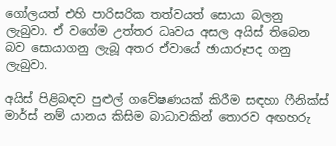ගෝලයත් එහි පාරිසරික තත්වයත් සොයා බලනු ලැබුවා. ඒ වගේම උත්තර ධෘවය අසල අයිස් තිබෙන බව සොයාගනු ලැබූ අතර ඒවායේ ඡායාරූපද ගනු ලැබුවා.

අයිස් පිළිබඳව පුළුල් ගවේෂණයක් කිරීම සඳහා ෆීනික්ස් මාර්ස් නම් යානය කිසිම බාධාවකින් තොරව අඟහරු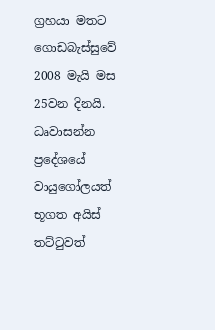ග්‍රහයා මතට ගොඩබැස්සුවේ 2008 මැයි මස 25වන දිනයි. ධෘවාසන්න ප්‍රදේශයේ වායුගෝලයත් භූගත අයිස් තට්ටුවත්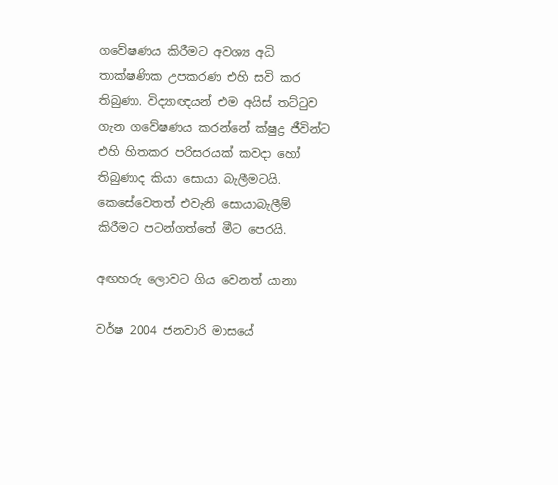ගවේෂණය කිරීමට අවශ්‍ය අධි තාක්ෂණික උපකරණ එහි සවි කර තිබුණා. විද්‍යාඥයන් එම අයිස් තට්ටුව ගැන ගවේෂණය කරන්නේ ක්ෂුද්‍ර ජීවින්ට එහි හිතකර පරිසරයක් කවදා හෝ තිබුණාද කියා සොයා බැලීමටයි. කෙසේවෙතත් එවැනි සොයාබැලීම් කිරීමට පටන්ගත්තේ මීට පෙරයි.

අඟහරු ලොවට ගිය වෙනත් යානා

වර්ෂ 2004 ජනවාරි මාසයේ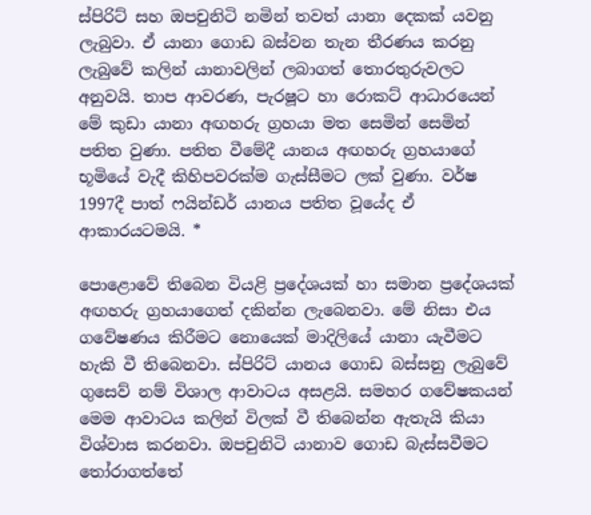ස්පිරිට් සහ ඔපචුනිටි නමින් තවත් යානා දෙකක් යවනු ලැබුවා. ඒ යානා ගොඩ බස්වන තැන තීරණය කරනු ලැබුවේ කලින් යානාවලින් ලබාගත් තොරතුරුවලට අනුවයි. තාප ආවරණ, පැරෂූට හා රොකට් ආධාරයෙන් මේ කුඩා යානා අඟහරු ග්‍රහයා මත සෙමින් සෙමින් පතිත වුණා. පතිත වීමේදී යානය අඟහරු ග්‍රහයාගේ භූමියේ වැදී කිහිපවරක්ම ගැස්සීමට ලක් වුණා. වර්ෂ 1997දී පාත් ෆයින්ඩර් යානය පතිත වූයේද ඒ ආකාරයටමයි. *

පොළොවේ තිබෙන වියළි ප්‍රදේශයක් හා සමාන ප්‍රදේශයක් අඟහරු ග්‍රහයාගෙත් දකින්න ලැබෙනවා. මේ නිසා එය ගවේෂණය කිරීමට නොයෙක් මාදිලියේ යානා යැවීමට හැකි වී තිබෙනවා. ස්පිරිට් යානය ගොඩ බස්සනු ලැබුවේ ගුසෙව් නම් විශාල ආවාටය අසළයි. සමහර ගවේෂකයන් මෙම ආවාටය කලින් විලක් වී තිබෙන්න ඇතැයි කියා විශ්වාස කරනවා. ඔපචුනිටි යානාව ගොඩ බැස්සවීමට තෝරාගත්තේ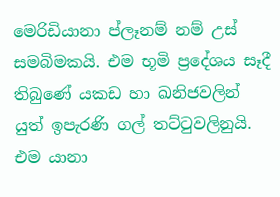මෙරිඩියානා ප්ලෑනම් නම් උස් සමබිමකයි. එම භූමි ප්‍රදේශය සෑදී තිබුණේ යකඩ හා ඛනිජවලින් යුත් ඉපැරණි ගල් තට්ටුවලිනුයි. එම යානා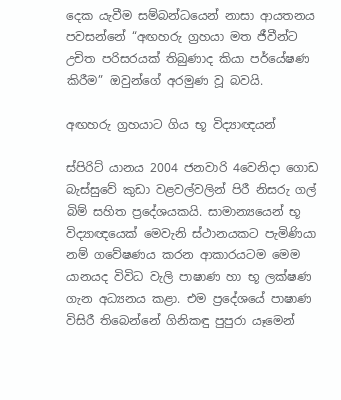දෙක යැවීම සම්බන්ධයෙන් නාසා ආයතනය පවසන්නේ “අඟහරු ග්‍රහයා මත ජීවීන්ට උචිත පරිසරයක් තිබුණාද කියා පර්යේෂණ කිරීම” ඔවුන්ගේ අරමුණ වූ බවයි.

අඟහරු ග්‍රහයාට ගිය භූ විද්‍යාඥයන්

ස්පිරිට් යානය 2004 ජනවාරි 4වෙනිදා ගොඩ බැස්සුවේ කුඩා වළවල්වලින් පිරී නිසරු ගල් බිම් සහිත ප්‍රදේශයකයි. සාමාන්‍යයෙන් භූ විද්‍යාඥයෙක් මෙවැනි ස්ථානයකට පැමිණියා නම් ගවේෂණය කරන ආකාරයටම මෙම යානයද විවිධ වැලි පාෂාණ හා භූ ලක්ෂණ ගැන අධ්‍යනය කළා. එම ප්‍රදේශයේ පාෂාණ විසිරී තිබෙන්නේ ගිනිකඳු පුපුරා යෑමෙන්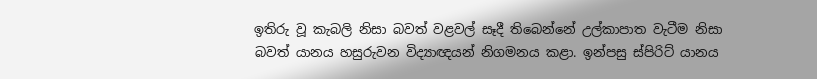ඉතිරු වූ කැබලි නිසා බවත් වළවල් සෑදී තිබෙන්නේ උල්කාපාත වැටීම නිසා බවත් යානය හසුරුවන විද්‍යාඥයන් නිගමනය කළා. ඉන්පසු ස්පිරිට් යානය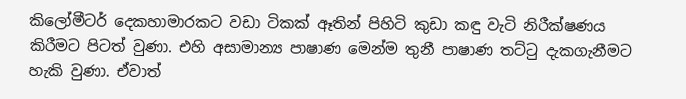කිලෝමීටර් දෙකහාමාරකට වඩා ටිකක් ඈතින් පිහිටි කුඩා කඳු වැටි නිරීක්ෂණය කිරීමට පිටත් වුණා. එහි අසාමාන්‍ය පාෂාණ මෙන්ම තුනී පාෂාණ තට්ටු දැකගැනීමට හැකි වුණා. ඒවාත්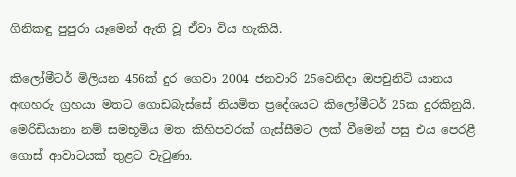ගිනිකඳු පුපුරා යෑමෙන් ඇති වූ ඒවා විය හැකියි.

කිලෝමීටර් මිලියන 456ක් දුර ගෙවා 2004 ජනවාරි 25වෙනිදා ඔපචුනිටි යානය අඟහරු ග්‍රහයා මතට ගොඩබැස්සේ නියමිත ප්‍රදේශයට කිලෝමීටර් 25ක දුරකිනුයි. මෙරිඩියානා නම් සමභූමිය මත කිහිපවරක් ගැස්සීමට ලක් වීමෙන් පසු එය පෙරළී ගොස් ආවාටයක් තුළට වැටුණා.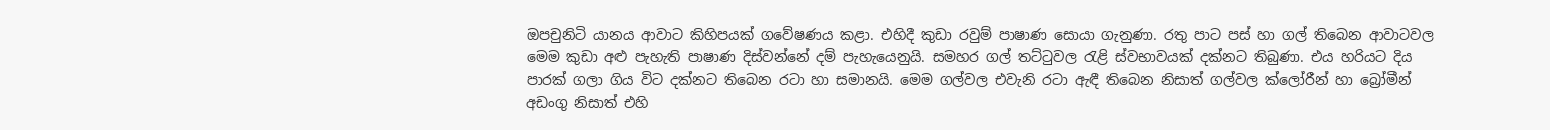ඔපචුනිටි යානය ආවාට කිහිපයක් ගවේෂණය කළා. එහිදී කුඩා රවුම් පාෂාණ සොයා ගැනුණා. රතු පාට පස් හා ගල් තිබෙන ආවාටවල මෙම කුඩා අළු පැහැති පාෂාණ දිස්වන්නේ දම් පැහැයෙනුයි. සමහර ගල් තට්ටුවල රැළි ස්වභාවයක් දක්නට තිබුණා. එය හරියට දිය පාරක් ගලා ගිය විට දක්නට තිබෙන රටා හා සමානයි. මෙම ගල්වල එවැනි රටා ඇඳී තිබෙන නිසාත් ගල්වල ක්ලෝරීන් හා බ්‍රෝමීන් අඩංගු නිසාත් එහි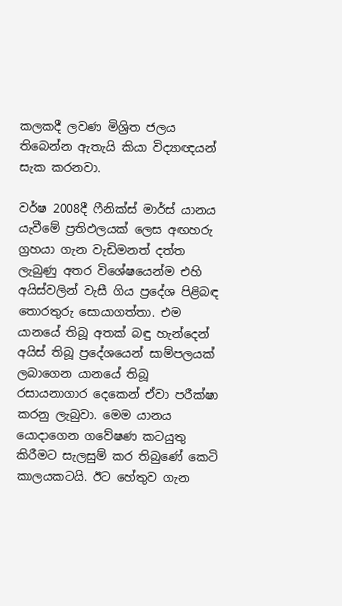කලකදී ලවණ මිශ්‍රිත ජලය තිබෙන්න ඇතැයි කියා විද්‍යාඥයන් සැක කරනවා.

වර්ෂ 2008දී ෆීනික්ස් මාර්ස් යානය යැවීමේ ප්‍රතිඵලයක් ලෙස අඟහරු ග්‍රහයා ගැන වැඩිමනත් දත්ත ලැබුණු අතර විශේෂයෙන්ම එහි අයිස්වලින් වැසී ගිය ප්‍රදේශ පිළිබඳ තොරතුරු සොයාගත්තා. එම යානයේ තිබූ අතක් බඳු හැන්දෙන් අයිස් තිබූ ප්‍රදේශයෙන් සාම්පලයක් ලබාගෙන යානයේ තිබූ රසායනාගාර දෙකෙන් ඒවා පරීක්ෂා කරනු ලැබුවා. මෙම යානය යොදාගෙන ගවේෂණ කටයුතු කිරීමට සැලසුම් කර තිබුණේ කෙටි කාලයකටයි. ඊට හේතුව ගැන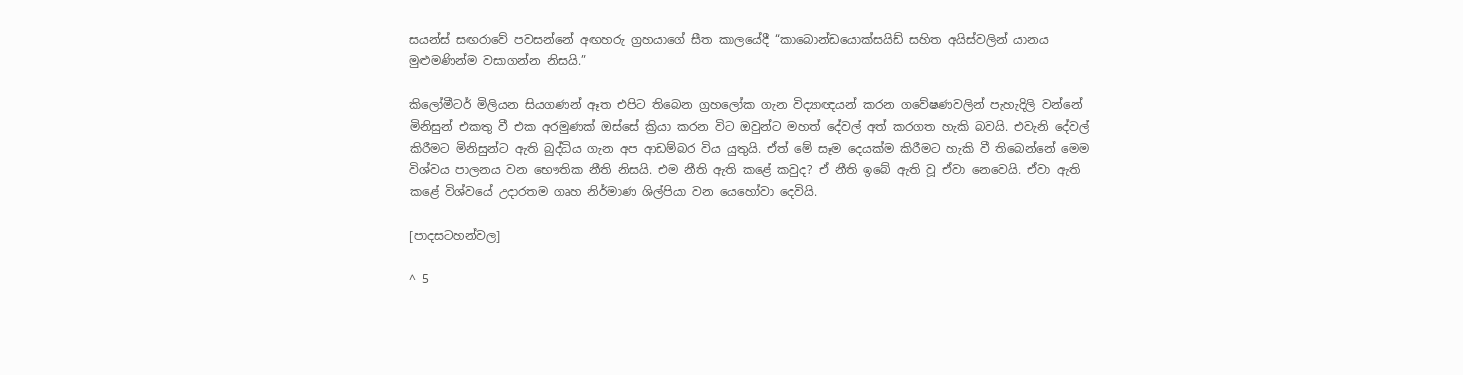සයන්ස් සඟරාවේ පවසන්නේ අඟහරු ග්‍රහයාගේ සීත කාලයේදී “කාබොන්ඩයොක්සයිඩ් සහිත අයිස්වලින් යානය මුළුමණින්ම වසාගන්න නිසයි.”

කිලෝමීටර් මිලියන සියගණන් ඈත එපිට තිබෙන ග්‍රහලෝක ගැන විද්‍යාඥයන් කරන ගවේෂණවලින් පැහැදිලි වන්නේ මිනිසුන් එකතු වී එක අරමුණක් ඔස්සේ ක්‍රියා කරන විට ඔවුන්ට මහත් දේවල් අත් කරගත හැකි බවයි. එවැනි දේවල් කිරීමට මිනිසුන්ට ඇති බුද්ධිය ගැන අප ආඩම්බර විය යුතුයි. ඒත් මේ සෑම දෙයක්ම කිරීමට හැකි වී තිබෙන්නේ මෙම විශ්වය පාලනය වන භෞතික නීති නිසයි. එම නීති ඇති කළේ කවුද? ඒ නීති ඉබේ ඇති වූ ඒවා නෙවෙයි. ඒවා ඇති කළේ විශ්වයේ උදාරතම ගෘහ නිර්මාණ ශිල්පියා වන යෙහෝවා දෙවියි.

[පාදසටහන්වල]

^ 5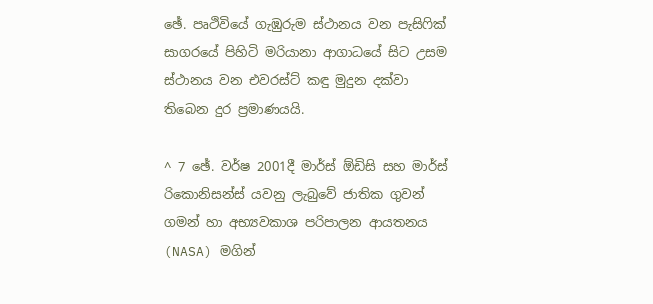ඡේ. පෘථිවියේ ගැඹුරුම ස්ථානය වන පැසිෆික් සාගරයේ පිහිටි මරියානා ආගාධයේ සිට උසම ස්ථානය වන එවරස්ට් කඳු මුදුන දක්වා තිබෙන දුර ප්‍රමාණයයි.

^ 7 ඡේ. වර්ෂ 2001දී මාර්ස් ඕඩිසි සහ මාර්ස් රිකොනිසන්ස් යවනු ලැබුවේ ජාතික ගුවන් ගමන් හා අභ්‍යවකාශ පරිපාලන ආයතනය (NASA) මගින්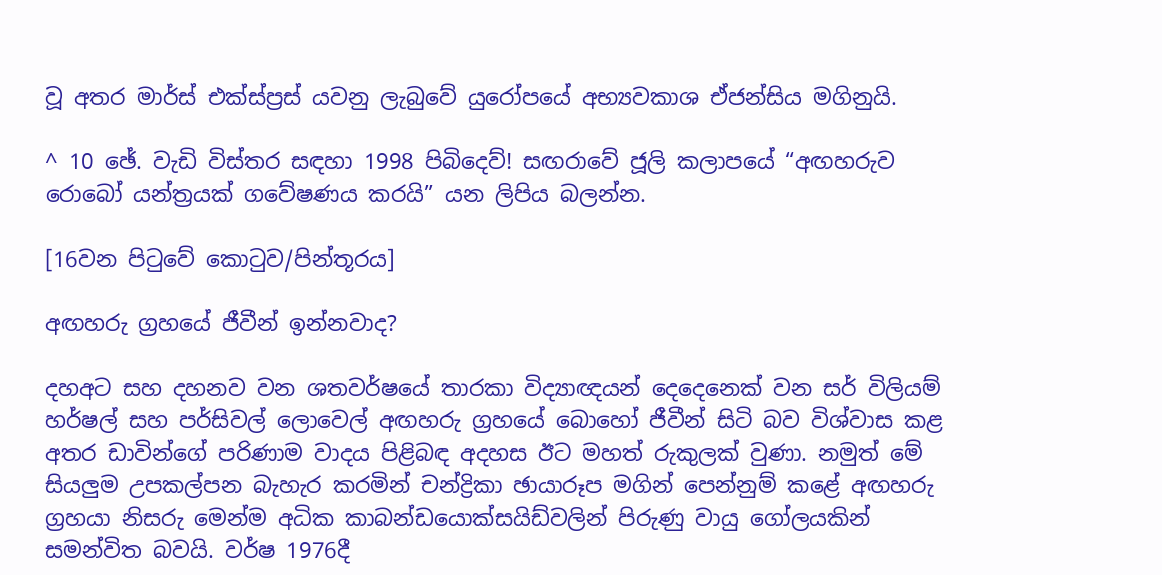වූ අතර මාර්ස් එක්ස්ප්‍රස් යවනු ලැබුවේ යුරෝපයේ අභ්‍යවකාශ ඒජන්සිය මගිනුයි.

^ 10 ඡේ. වැඩි විස්තර සඳහා 1998 පිබිදෙව්! සඟරාවේ ජූලි කලාපයේ “අඟහරුව රොබෝ යන්ත්‍රයක් ගවේෂණය කරයි” යන ලිපිය බලන්න.

[16වන පිටුවේ කොටුව/පින්තූරය]

අඟහරු ග්‍රහයේ ජීවීන් ඉන්නවාද?

දහඅට සහ දහනව වන ශතවර්ෂයේ තාරකා විද්‍යාඥයන් දෙදෙනෙක් වන සර් විලියම් හර්ෂල් සහ පර්සිවල් ලොවෙල් අඟහරු ග්‍රහයේ බොහෝ ජීවීන් සිටි බව විශ්වාස කළ අතර ඩාවින්ගේ පරිණාම වාදය පිළිබඳ අදහස ඊට මහත් රුකුලක් වුණා. නමුත් මේ සියලුම උපකල්පන බැහැර කරමින් චන්ද්‍රිකා ඡායාරූප මගින් පෙන්නුම් කළේ අඟහරු ග්‍රහයා නිසරු මෙන්ම අධික කාබන්ඩයොක්සයිඩ්වලින් පිරුණු වායු ගෝලයකින් සමන්විත බවයි. වර්ෂ 1976දී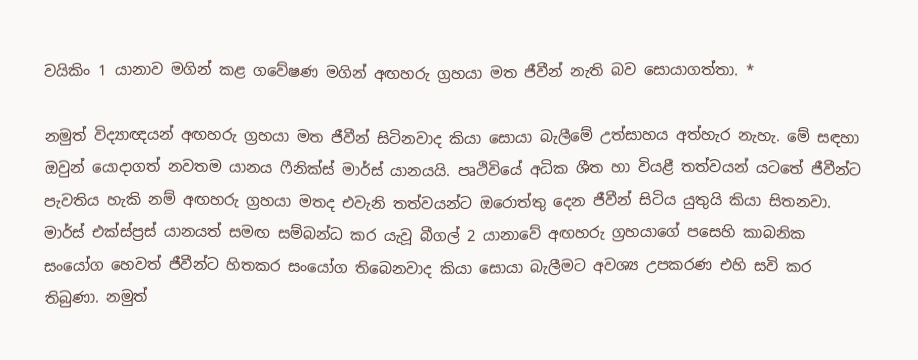වයිකිං 1 යානාව මගින් කළ ගවේෂණ මගින් අඟහරු ග්‍රහයා මත ජීවීන් නැති බව සොයාගත්තා. *

නමුත් විද්‍යාඥයන් අඟහරු ග්‍රහයා මත ජීවීන් සිටිනවාද කියා සොයා බැලීමේ උත්සාහය අත්හැර නැහැ. මේ සඳහා ඔවුන් යොදාගත් නවතම යානය ෆීනික්ස් මාර්ස් යානයයි. පෘථිවියේ අධික ශීත හා වියළී තත්වයන් යටතේ ජීවීන්ට පැවතිය හැකි නම් අඟහරු ග්‍රහයා මතද එවැනි තත්වයන්ට ඔරොත්තු දෙන ජීවීන් සිටිය යුතුයි කියා සිතනවා. මාර්ස් එක්ස්ප්‍රස් යානයත් සමඟ සම්බන්ධ කර යැවූ බීගල් 2 යානාවේ අඟහරු ග්‍රහයාගේ පසෙහි කාබනික සංයෝග හෙවත් ජීවීන්ට හිතකර සංයෝග තිබෙනවාද කියා සොයා බැලීමට අවශ්‍ය උපකරණ එහි සවි කර තිබුණා. නමුත්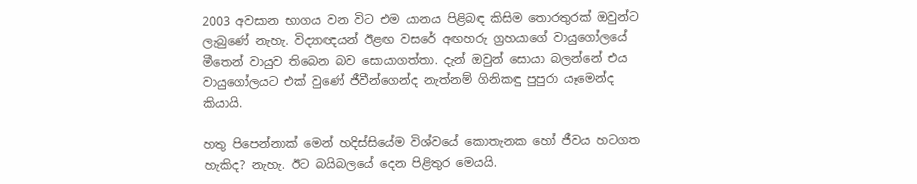2003 අවසාන භාගය වන විට එම යානය පිළිබඳ කිසිම තොරතුරක් ඔවුන්ට ලැබුණේ නැහැ. විද්‍යාඥයන් ඊළඟ වසරේ අඟහරු ග්‍රහයාගේ වායුගෝලයේ මීතෙන් වායුව තිබෙන බව සොයාගත්තා. දැන් ඔවුන් සොයා බලන්නේ එය වායුගෝලයට එක් වුණේ ජීවීන්ගෙන්ද නැත්නම් ගිනිකඳු පුපුරා යෑමෙන්ද කියායි.

හතු පිපෙන්නාක් මෙන් හදිස්සියේම විශ්වයේ කොතැනක හෝ ජීවය හටගත හැකිද? නැහැ. ඊට බයිබලයේ දෙන පිළිතුර මෙයයි.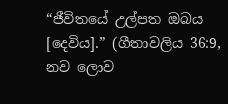“ජීවිතයේ උල්පත ඔබය [දෙවිය].” (ගීතාවලිය 36:9, නව ලොව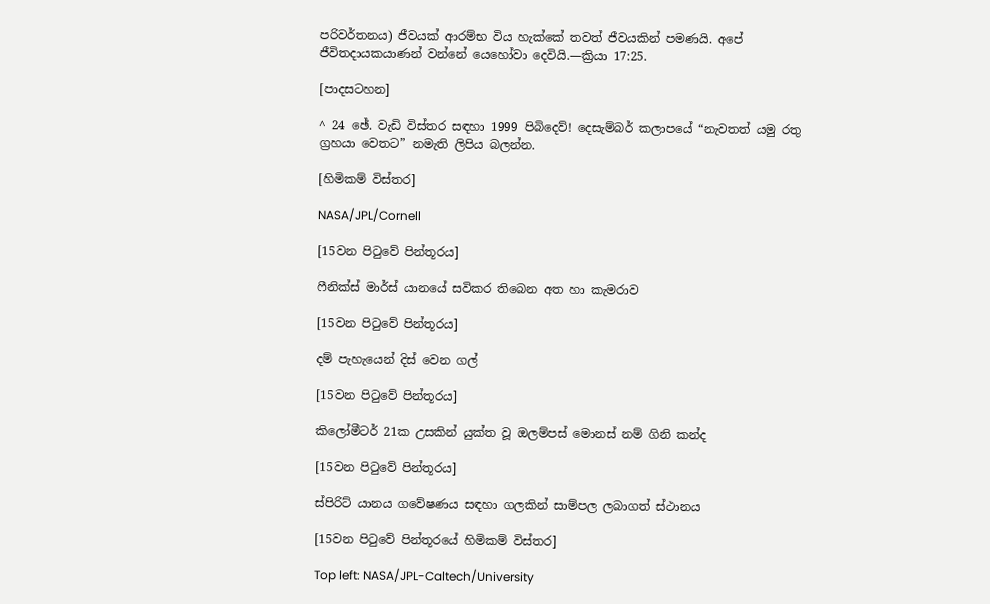පරිවර්තනය) ජීවයක් ආරම්භ විය හැක්කේ තවත් ජීවයකින් පමණයි. අපේ ජීවිතදායකයාණන් වන්නේ යෙහෝවා දෙවියි.—ක්‍රියා 17:25.

[පාදසටහන]

^ 24 ඡේ. වැඩි විස්තර සඳහා 1999 පිබිදෙව්! දෙසැම්බර් කලාපයේ “නැවතත් යමු රතු ග්‍රහයා වෙතට” නමැති ලිපිය බලන්න.

[හිමිකම් විස්තර]

NASA/JPL/Cornell

[15වන පිටුවේ පින්තූරය]

ෆීනික්ස් මාර්ස් යානයේ සවිකර තිබෙන අත හා කැමරාව

[15වන පිටුවේ පින්තූරය]

දම් පැහැයෙන් දිස් වෙන ගල්

[15වන පිටුවේ පින්තූරය]

කිලෝමීටර් 21ක උසකින් යුක්ත වූ ඔලම්පස් මොනස් නම් ගිනි කන්ද

[15වන පිටුවේ පින්තූරය]

ස්පිරිට් යානය ගවේෂණය සඳහා ගලකින් සාම්පල ලබාගත් ස්ථානය

[15වන පිටුවේ පින්තූරයේ හිමිකම් විස්තර]

Top left: NASA/JPL-Caltech/University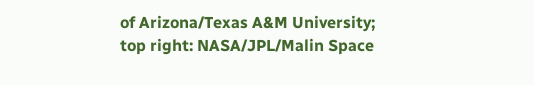of Arizona/Texas A&M University; top right: NASA/JPL/Malin Space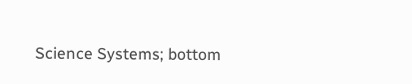Science Systems; bottom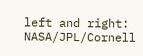left and right: NASA/JPL/Cornell